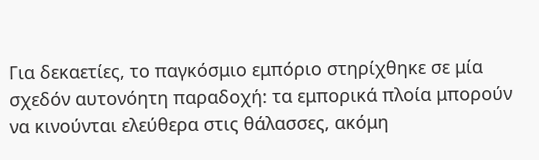Για δεκαετίες, το παγκόσμιο εμπόριο στηρίχθηκε σε μία σχεδόν αυτονόητη παραδοχή: τα εμπορικά πλοία μπορούν να κινούνται ελεύθερα στις θάλασσες, ακόμη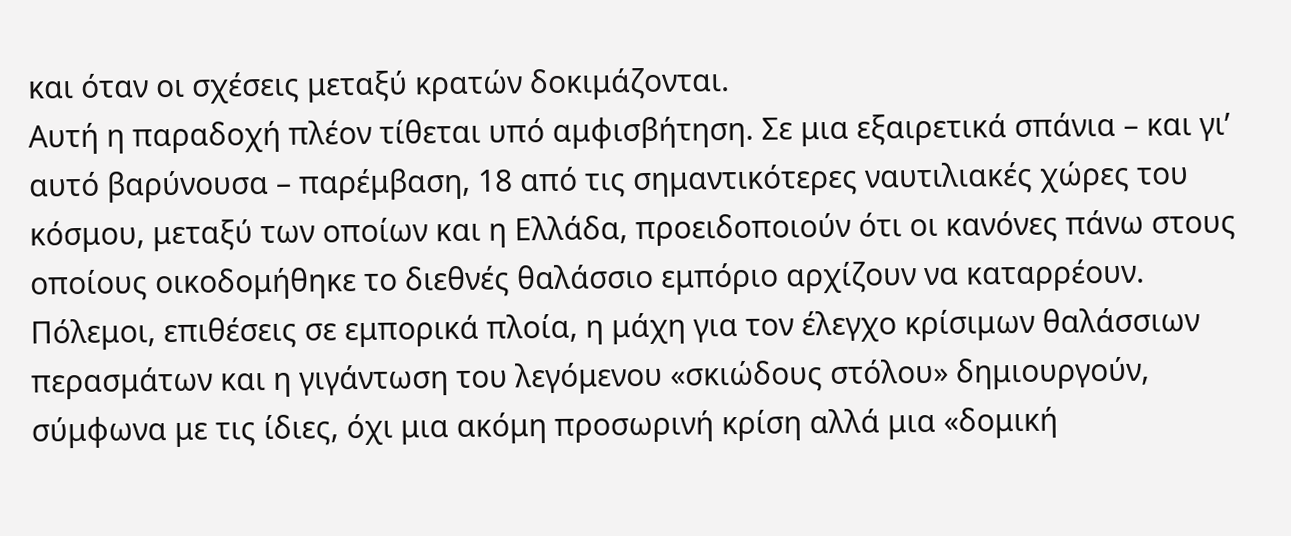και όταν οι σχέσεις μεταξύ κρατών δοκιμάζονται.
Αυτή η παραδοχή πλέον τίθεται υπό αμφισβήτηση. Σε μια εξαιρετικά σπάνια – και γι’ αυτό βαρύνουσα – παρέμβαση, 18 από τις σημαντικότερες ναυτιλιακές χώρες του κόσμου, μεταξύ των οποίων και η Ελλάδα, προειδοποιούν ότι οι κανόνες πάνω στους οποίους οικοδομήθηκε το διεθνές θαλάσσιο εμπόριο αρχίζουν να καταρρέουν.
Πόλεμοι, επιθέσεις σε εμπορικά πλοία, η μάχη για τον έλεγχο κρίσιμων θαλάσσιων περασμάτων και η γιγάντωση του λεγόμενου «σκιώδους στόλου» δημιουργούν, σύμφωνα με τις ίδιες, όχι μια ακόμη προσωρινή κρίση αλλά μια «δομική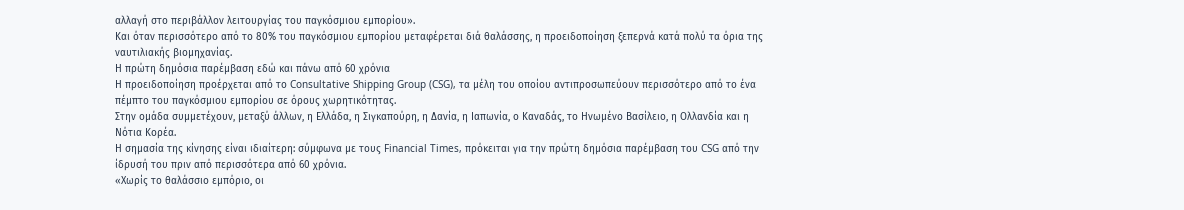αλλαγή στο περιβάλλον λειτουργίας του παγκόσμιου εμπορίου».
Και όταν περισσότερο από το 80% του παγκόσμιου εμπορίου μεταφέρεται διά θαλάσσης, η προειδοποίηση ξεπερνά κατά πολύ τα όρια της ναυτιλιακής βιομηχανίας.
Η πρώτη δημόσια παρέμβαση εδώ και πάνω από 60 χρόνια
Η προειδοποίηση προέρχεται από το Consultative Shipping Group (CSG), τα μέλη του οποίου αντιπροσωπεύουν περισσότερο από το ένα πέμπτο του παγκόσμιου εμπορίου σε όρους χωρητικότητας.
Στην ομάδα συμμετέχουν, μεταξύ άλλων, η Ελλάδα, η Σιγκαπούρη, η Δανία, η Ιαπωνία, ο Καναδάς, το Ηνωμένο Βασίλειο, η Ολλανδία και η Νότια Κορέα.
Η σημασία της κίνησης είναι ιδιαίτερη: σύμφωνα με τους Financial Times, πρόκειται για την πρώτη δημόσια παρέμβαση του CSG από την ίδρυσή του πριν από περισσότερα από 60 χρόνια.
«Χωρίς το θαλάσσιο εμπόριο, οι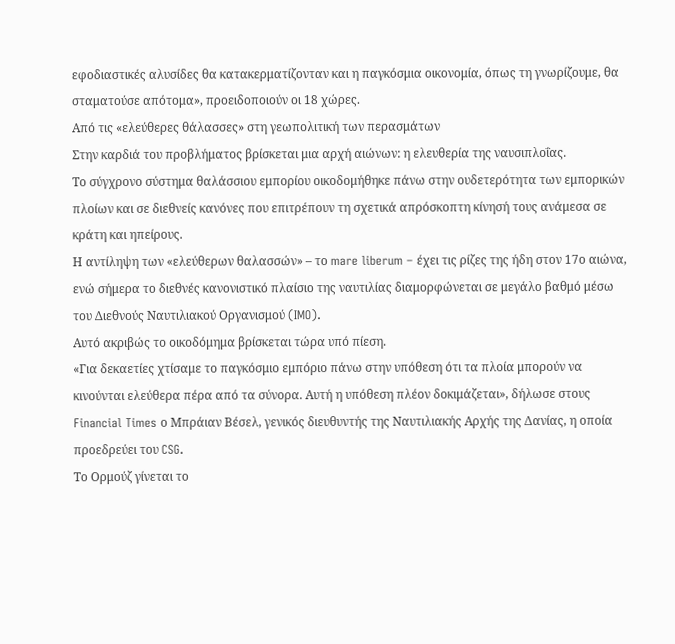εφοδιαστικές αλυσίδες θα κατακερματίζονταν και η παγκόσμια οικονομία, όπως τη γνωρίζουμε, θα σταματούσε απότομα», προειδοποιούν οι 18 χώρες.
Από τις «ελεύθερες θάλασσες» στη γεωπολιτική των περασμάτων
Στην καρδιά του προβλήματος βρίσκεται μια αρχή αιώνων: η ελευθερία της ναυσιπλοΐας.
Το σύγχρονο σύστημα θαλάσσιου εμπορίου οικοδομήθηκε πάνω στην ουδετερότητα των εμπορικών πλοίων και σε διεθνείς κανόνες που επιτρέπουν τη σχετικά απρόσκοπτη κίνησή τους ανάμεσα σε κράτη και ηπείρους.
Η αντίληψη των «ελεύθερων θαλασσών» – το mare liberum – έχει τις ρίζες της ήδη στον 17ο αιώνα, ενώ σήμερα το διεθνές κανονιστικό πλαίσιο της ναυτιλίας διαμορφώνεται σε μεγάλο βαθμό μέσω του Διεθνούς Ναυτιλιακού Οργανισμού (IMO).
Αυτό ακριβώς το οικοδόμημα βρίσκεται τώρα υπό πίεση.
«Για δεκαετίες χτίσαμε το παγκόσμιο εμπόριο πάνω στην υπόθεση ότι τα πλοία μπορούν να κινούνται ελεύθερα πέρα από τα σύνορα. Αυτή η υπόθεση πλέον δοκιμάζεται», δήλωσε στους Financial Times ο Μπράιαν Βέσελ, γενικός διευθυντής της Ναυτιλιακής Αρχής της Δανίας, η οποία προεδρεύει του CSG.
Το Ορμούζ γίνεται το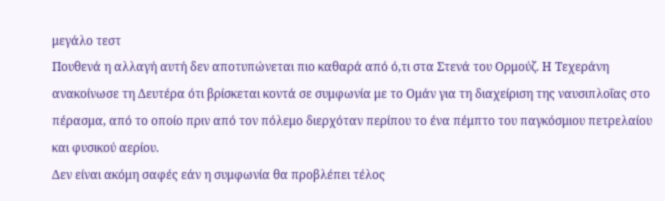μεγάλο τεστ
Πουθενά η αλλαγή αυτή δεν αποτυπώνεται πιο καθαρά από ό,τι στα Στενά του Ορμούζ. Η Τεχεράνη ανακοίνωσε τη Δευτέρα ότι βρίσκεται κοντά σε συμφωνία με το Ομάν για τη διαχείριση της ναυσιπλοΐας στο πέρασμα, από το οποίο πριν από τον πόλεμο διερχόταν περίπου το ένα πέμπτο του παγκόσμιου πετρελαίου και φυσικού αερίου.
Δεν είναι ακόμη σαφές εάν η συμφωνία θα προβλέπει τέλος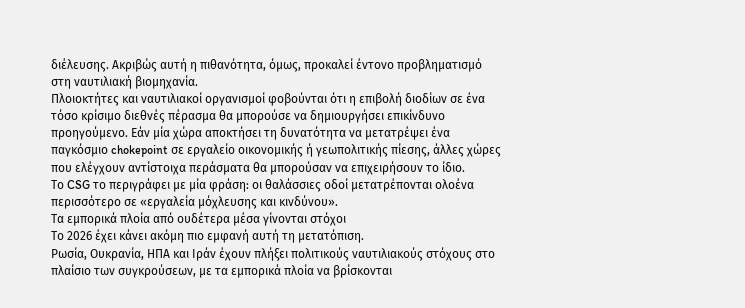διέλευσης. Ακριβώς αυτή η πιθανότητα, όμως, προκαλεί έντονο προβληματισμό στη ναυτιλιακή βιομηχανία.
Πλοιοκτήτες και ναυτιλιακοί οργανισμοί φοβούνται ότι η επιβολή διοδίων σε ένα τόσο κρίσιμο διεθνές πέρασμα θα μπορούσε να δημιουργήσει επικίνδυνο προηγούμενο. Εάν μία χώρα αποκτήσει τη δυνατότητα να μετατρέψει ένα παγκόσμιο chokepoint σε εργαλείο οικονομικής ή γεωπολιτικής πίεσης, άλλες χώρες που ελέγχουν αντίστοιχα περάσματα θα μπορούσαν να επιχειρήσουν το ίδιο.
Το CSG το περιγράφει με μία φράση: οι θαλάσσιες οδοί μετατρέπονται ολοένα περισσότερο σε «εργαλεία μόχλευσης και κινδύνου».
Τα εμπορικά πλοία από ουδέτερα μέσα γίνονται στόχοι
Το 2026 έχει κάνει ακόμη πιο εμφανή αυτή τη μετατόπιση.
Ρωσία, Ουκρανία, ΗΠΑ και Ιράν έχουν πλήξει πολιτικούς ναυτιλιακούς στόχους στο πλαίσιο των συγκρούσεων, με τα εμπορικά πλοία να βρίσκονται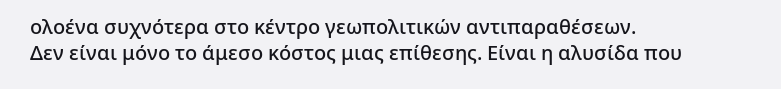ολοένα συχνότερα στο κέντρο γεωπολιτικών αντιπαραθέσεων.
Δεν είναι μόνο το άμεσο κόστος μιας επίθεσης. Είναι η αλυσίδα που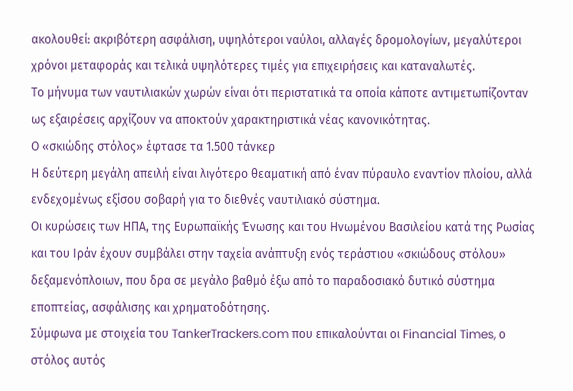ακολουθεί: ακριβότερη ασφάλιση, υψηλότεροι ναύλοι, αλλαγές δρομολογίων, μεγαλύτεροι χρόνοι μεταφοράς και τελικά υψηλότερες τιμές για επιχειρήσεις και καταναλωτές.
Το μήνυμα των ναυτιλιακών χωρών είναι ότι περιστατικά τα οποία κάποτε αντιμετωπίζονταν ως εξαιρέσεις αρχίζουν να αποκτούν χαρακτηριστικά νέας κανονικότητας.
Ο «σκιώδης στόλος» έφτασε τα 1.500 τάνκερ
Η δεύτερη μεγάλη απειλή είναι λιγότερο θεαματική από έναν πύραυλο εναντίον πλοίου, αλλά ενδεχομένως εξίσου σοβαρή για το διεθνές ναυτιλιακό σύστημα.
Οι κυρώσεις των ΗΠΑ, της Ευρωπαϊκής Ένωσης και του Ηνωμένου Βασιλείου κατά της Ρωσίας και του Ιράν έχουν συμβάλει στην ταχεία ανάπτυξη ενός τεράστιου «σκιώδους στόλου» δεξαμενόπλοιων, που δρα σε μεγάλο βαθμό έξω από το παραδοσιακό δυτικό σύστημα εποπτείας, ασφάλισης και χρηματοδότησης.
Σύμφωνα με στοιχεία του TankerTrackers.com που επικαλούνται οι Financial Times, ο στόλος αυτός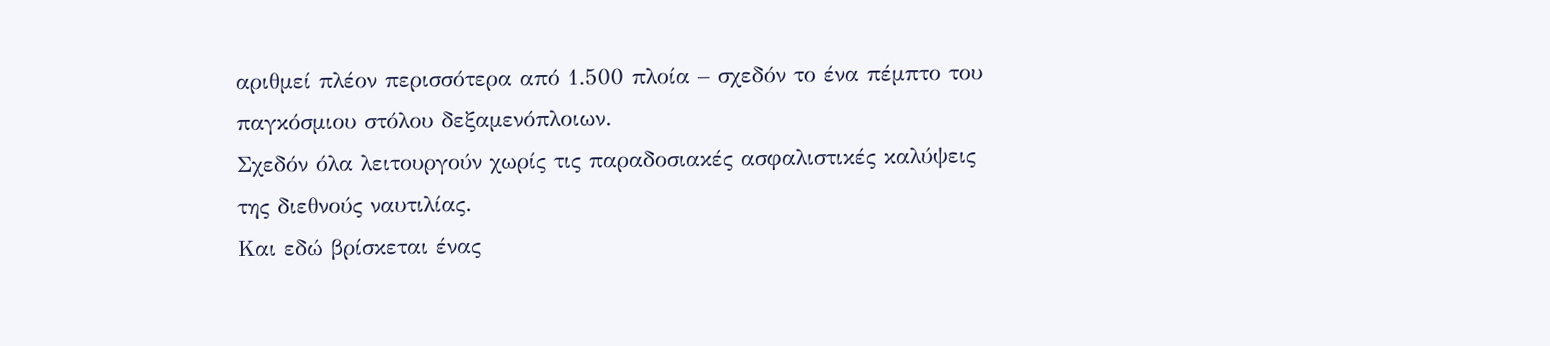αριθμεί πλέον περισσότερα από 1.500 πλοία – σχεδόν το ένα πέμπτο του παγκόσμιου στόλου δεξαμενόπλοιων.
Σχεδόν όλα λειτουργούν χωρίς τις παραδοσιακές ασφαλιστικές καλύψεις της διεθνούς ναυτιλίας.
Και εδώ βρίσκεται ένας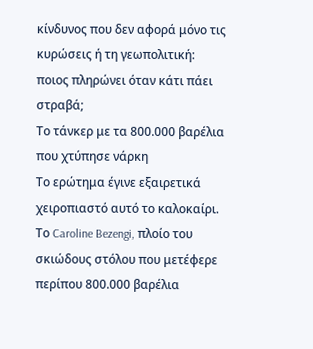κίνδυνος που δεν αφορά μόνο τις κυρώσεις ή τη γεωπολιτική: ποιος πληρώνει όταν κάτι πάει στραβά;
Το τάνκερ με τα 800.000 βαρέλια που χτύπησε νάρκη
Το ερώτημα έγινε εξαιρετικά χειροπιαστό αυτό το καλοκαίρι.
Το Caroline Bezengi, πλοίο του σκιώδους στόλου που μετέφερε περίπου 800.000 βαρέλια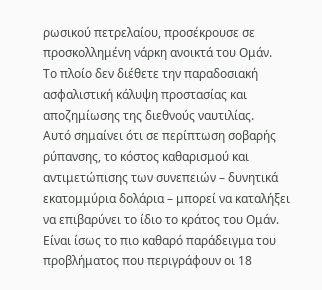ρωσικού πετρελαίου, προσέκρουσε σε προσκολλημένη νάρκη ανοικτά του Ομάν.
Το πλοίο δεν διέθετε την παραδοσιακή ασφαλιστική κάλυψη προστασίας και αποζημίωσης της διεθνούς ναυτιλίας.
Αυτό σημαίνει ότι σε περίπτωση σοβαρής ρύπανσης, το κόστος καθαρισμού και αντιμετώπισης των συνεπειών – δυνητικά εκατομμύρια δολάρια – μπορεί να καταλήξει να επιβαρύνει το ίδιο το κράτος του Ομάν.
Είναι ίσως το πιο καθαρό παράδειγμα του προβλήματος που περιγράφουν οι 18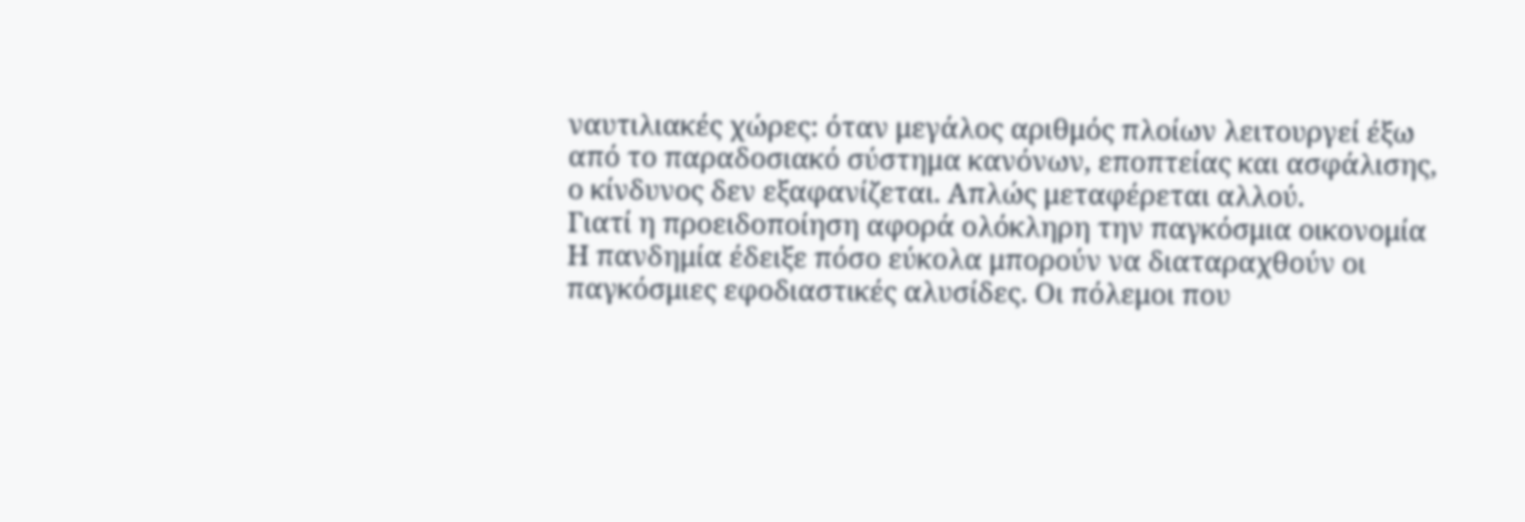ναυτιλιακές χώρες: όταν μεγάλος αριθμός πλοίων λειτουργεί έξω από το παραδοσιακό σύστημα κανόνων, εποπτείας και ασφάλισης, ο κίνδυνος δεν εξαφανίζεται. Απλώς μεταφέρεται αλλού.
Γιατί η προειδοποίηση αφορά ολόκληρη την παγκόσμια οικονομία
Η πανδημία έδειξε πόσο εύκολα μπορούν να διαταραχθούν οι παγκόσμιες εφοδιαστικές αλυσίδες. Οι πόλεμοι που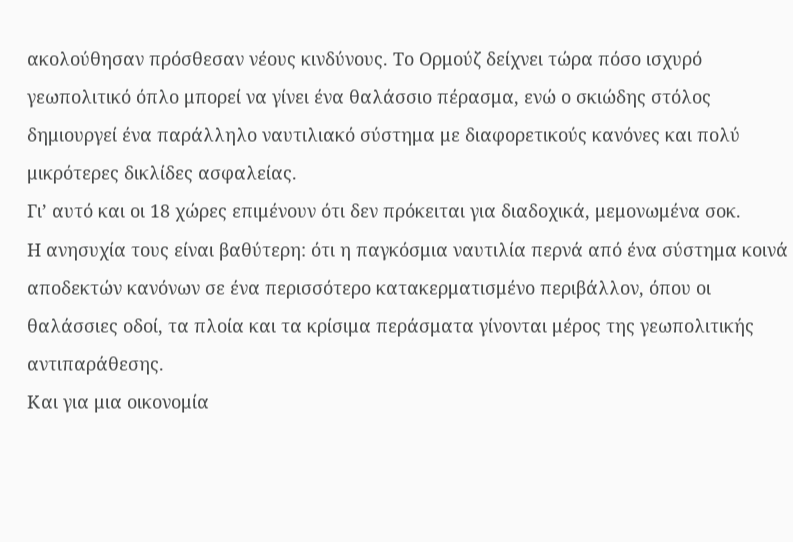ακολούθησαν πρόσθεσαν νέους κινδύνους. Το Ορμούζ δείχνει τώρα πόσο ισχυρό γεωπολιτικό όπλο μπορεί να γίνει ένα θαλάσσιο πέρασμα, ενώ ο σκιώδης στόλος δημιουργεί ένα παράλληλο ναυτιλιακό σύστημα με διαφορετικούς κανόνες και πολύ μικρότερες δικλίδες ασφαλείας.
Γι’ αυτό και οι 18 χώρες επιμένουν ότι δεν πρόκειται για διαδοχικά, μεμονωμένα σοκ.
Η ανησυχία τους είναι βαθύτερη: ότι η παγκόσμια ναυτιλία περνά από ένα σύστημα κοινά αποδεκτών κανόνων σε ένα περισσότερο κατακερματισμένο περιβάλλον, όπου οι θαλάσσιες οδοί, τα πλοία και τα κρίσιμα περάσματα γίνονται μέρος της γεωπολιτικής αντιπαράθεσης.
Και για μια οικονομία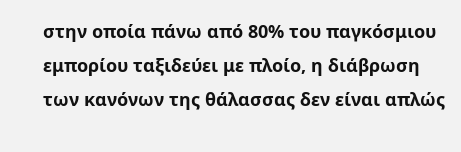στην οποία πάνω από 80% του παγκόσμιου εμπορίου ταξιδεύει με πλοίο, η διάβρωση των κανόνων της θάλασσας δεν είναι απλώς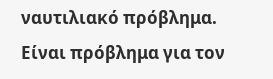ναυτιλιακό πρόβλημα. Είναι πρόβλημα για τον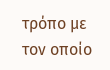τρόπο με τον οποίο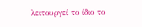λειτουργεί το ίδιο το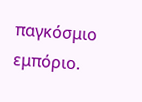παγκόσμιο εμπόριο.